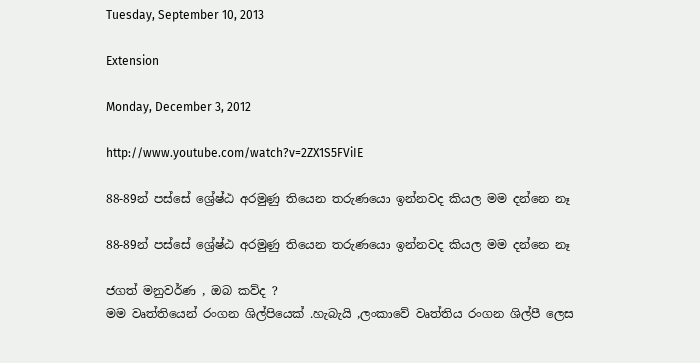Tuesday, September 10, 2013

Extension

Monday, December 3, 2012

http://www.youtube.com/watch?v=2ZX1S5FViIE

88-89න් පස්සේ ශ්‍රේෂ්ඨ අරමුණු තියෙන තරුණයො ඉන්නවද කියල මම දන්නෙ නෑ

88-89න් පස්සේ ශ්‍රේෂ්ඨ අරමුණු තියෙන තරුණයො ඉන්නවද කියල මම දන්නෙ නෑ

ජගත් මනුවර්ණ , ඔබ කව්ද ?
මම වෘත්තියෙන් රංගන ශිල්පියෙක් .හැබැයි ,ලංකාවේ වෘත්තිය රංගන ශිල්පී ලෙස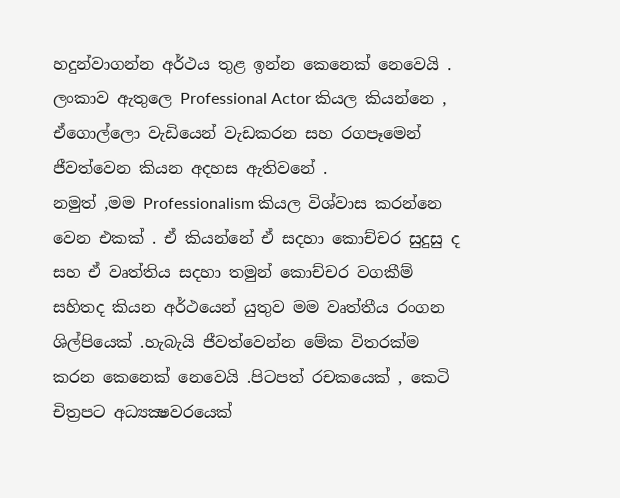හදුන්වාගන්න අර්ථය තුළ ඉන්න කෙනෙක් නෙවෙයි . ලංකාව ඇතුලෙ Professional Actor කියල කියන්නෙ , ඒගොල්ලො වැඩියෙන් වැඩකරන සහ රගපෑමෙන් ජීවත්වෙන කියන අදහස ඇතිවනේ .
නමුත් ,මම Professionalism කියල විශ්වාස කරන්නෙ වෙන එකක් . ඒ කියන්නේ ඒ සදහා කොච්චර සුදුසු ද සහ ඒ වෘත්තිය සදහා තමුන් කොච්චර වගකීම් සහිතද කියන අර්ථයෙන් යුතුව මම වෘත්තීය රංගන ශිල්පියෙක් .හැබැයි ජීවත්වෙන්න මේක විතරක්ම කරන කෙනෙක් නෙවෙයි .පිටපත් රචකයෙක් , කෙටි චිත්‍රපට අධ්‍යක්‍ෂවරයෙක්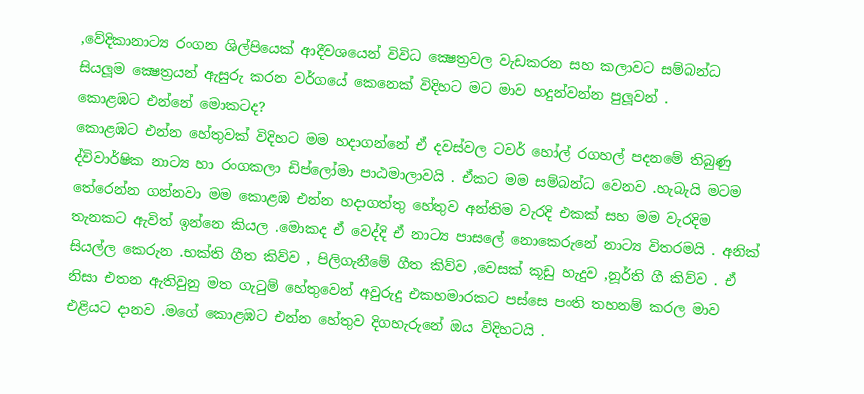,වේදිකානාට්‍ය රංගන ශිල්පියෙක් ආදීවශයෙන් විවිධ ක්‍ෂෙත්‍රවල වැඩකරන සහ කලාවට සම්බන්ධ සියලූම ක්‍ෂෙත්‍රයන් ඇසුරු කරන වර්ගයේ කෙනෙක් විදිහට මට මාව හදුන්වන්න පුලූවන් .
කොළඹට එන්නේ මොකටද?
කොළඹට එන්න හේතුවක් විදිහට මම හදාගන්නේ ඒ දවස්වල ටවර් හෝල් රගහල් පදනමේ තිබුණු ද්විවාර්ෂික නාට්‍ය හා රංගකලා ඩිප්ලෝමා පාඨමාලාවයි . ඒකට මම සම්බන්ධ වෙනව .හැබැයි මටම තේරෙන්න ගන්නවා මම කොළඹ එන්න හදාගත්තු හේතුව අන්තිම වැරදි එකක් සහ මම වැරදිම තැනකට ඇවිත් ඉන්නෙ කියල .මොකද ඒ වෙද්දි ඒ නාට්‍ය පාසලේ නොකෙරුනේ නාට්‍ය විතරමයි . අනික් සියල්ල කෙරුන .භක්ති ගීත කිව්ව , පිලිගැනීමේ ගීත කිව්ව ,වෙසක් කූඩු හැදුව ,නූර්ති ගී කිව්ව . ඒ නිසා එතන ඇතිවුනු මත ගැටුම් හේතුවෙන් අවුරුදු එකහමාරකට පස්සෙ පංති තහනම් කරල මාව එළියට දානව .මගේ කොළඹට එන්න හේතුව දිගහැරුනේ ඔය විදිහටයි .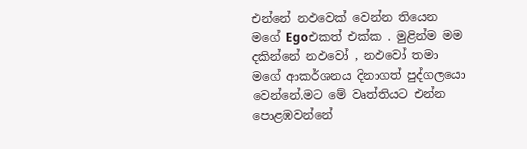එන්නේ නඵවෙක් වෙන්න තියෙන මගේ Egoඑකත් එක්ක . මුළින්ම මම දකින්නේ නඵවෝ , නඵවෝ තමා මගේ ආකර්ශනය දිනාගත් පුද්ගලයො වෙන්නේ.මට මේ වෘත්තියට එන්න පොළඹවන්නේ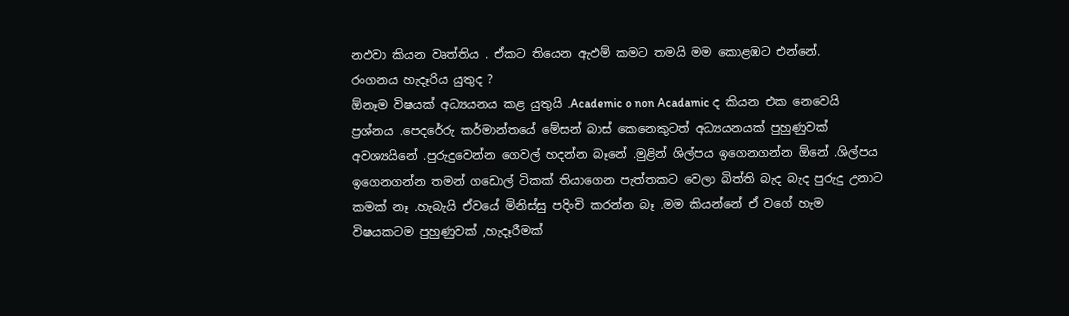නඵවා කියන වෘත්තිය . ඒකට තියෙන ඇඵම් කමට තමයි මම කොළඹට එන්නේ.
රංගනය හැදෑරිය යුතුද ?
ඕනෑම විෂයක් අධ්‍යයනය කළ යුතුයි .Academic o non Acadamic ද කියන එක නෙවෙයි ප්‍රශ්නය .පෙදරේරු කර්මාන්තයේ මේසන් බාස් කෙනෙකුටත් අධ්‍යයනයක් පුහුණුවක් අවශ්‍යයිනේ .පුරුදුවෙන්න ගෙවල් හදන්න බෑනේ .මුළින් ශිල්පය ඉගෙනගන්න ඕනේ .ශිල්පය ඉගෙනගන්න තමන් ගඩොල් ටිකක් තියාගෙන පැත්තකට වෙලා බිත්ති බැද බැද පුරුදු උනාට කමක් නෑ .හැබැයි ඒවයේ මිනිස්සු පදිංචි කරන්න බෑ .මම කියන්නේ ඒ වගේ හැම විෂයකටම පුහුණුවක් ,හැදෑරීමක්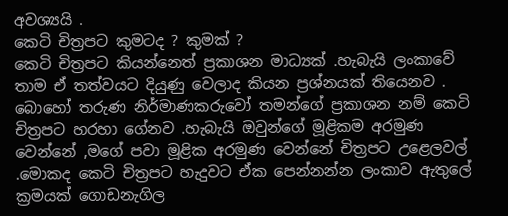අවශ්‍යයි .
කෙටි චිත්‍රපට කුමටද ? කුමක් ?
කෙටි චිත්‍රපට කියන්නෙත් ප්‍රකාශන මාධ්‍යක් .හැබැයි ලංකාවේ තාම ඒ තත්වයට දියුණු වෙලාද කියන ප්‍රශ්නයක් තියෙනව . බොහෝ තරුණ නිර්මාණකරුවෝ තමන්ගේ ප්‍රකාශන නම් කෙටි චිත්‍රපට හරහා ගේනව .හැබැයි ඔවුන්ගේ මූළිකම අරමුණ වෙන්නේ ,මගේ පවා මූළික අරමුණ වෙන්නේ චිත්‍රපට උළෙලවල් .මොකද කෙටි චිත්‍රපට හැදුවට ඒක පෙන්නන්න ලංකාව ඇතුලේ ක්‍රමයක් ගොඩනැගිල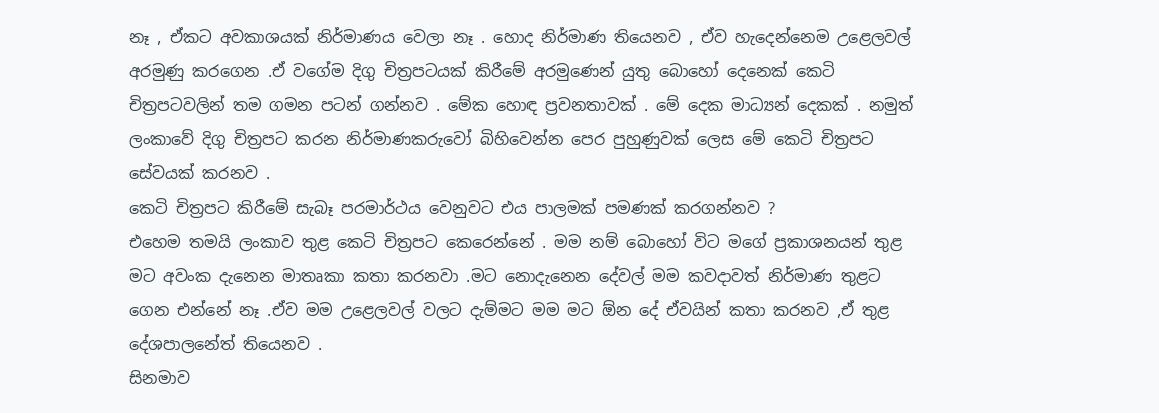නෑ , ඒකට අවකාශයක් නිර්මාණය වෙලා නෑ . හොද නිර්මාණ තියෙනව , ඒව හැදෙන්නෙම උළෙලවල් අරමුණු කරගෙන .ඒ වගේම දිගු චිත්‍රපටයක් කිරීමේ අරමුණෙන් යුතු බොහෝ දෙනෙක් කෙටි චිත්‍රපටවලින් තම ගමන පටන් ගන්නව . මේක හොඳ ප්‍රවනතාවක් . මේ දෙක මාධ්‍යන් දෙකක් . නමුත් ලංකාවේ දිගු චිත්‍රපට කරන නිර්මාණකරුවෝ බිහිවෙන්න පෙර පුහුණුවක් ලෙස මේ කෙටි චිත්‍රපට සේවයක් කරනව .
කෙටි චිත්‍රපට කිරීමේ සැබෑ පරමාර්ථය වෙනුවට එය පාලමක් පමණක් කරගන්නව ?
එහෙම තමයි ලංකාව තුළ කෙටි චිත්‍රපට කෙරෙන්නේ . මම නම් බොහෝ විට මගේ ප්‍රකාශනයන් තුළ මට අවංක දැනෙන මාතෘකා කතා කරනවා .මට නොදැනෙන දේවල් මම කවදාවත් නිර්මාණ තුළට ගෙන එන්නේ නෑ .ඒව මම උළෙලවල් වලට දැම්මට මම මට ඕන දේ ඒවයින් කතා කරනව ,ඒ තුළ දේශපාලනේත් තියෙනව .
සිනමාව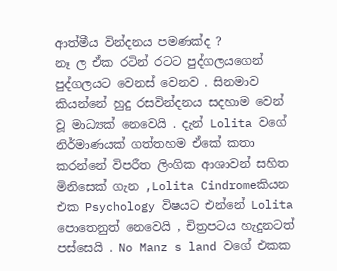ආත්මීය වින්දනය පමණක්ද ?
නෑ ල ඒක රටින් රටට පුද්ගලයගෙන් පුද්ගලයට වෙනස් වෙනව . සිනමාව කියන්නේ හුදු රසවින්දනය සදහාම වෙන් වූ මාධ්‍යක් නෙවෙයි . දැන් Lolita වගේ නිර්මාණයක් ගත්තහම ඒකේ කතා කරන්නේ විපරීත ලිංගික ආශාවන් සහිත මිනිසෙක් ගැන ,Lolita Cindromeකියන එක Psychology විෂයට එන්නේ Lolita  පොතෙනුත් නෙවෙයි , චිත්‍රපටය හැදුනටත් පස්සෙයි . No Manz s land වගේ එකක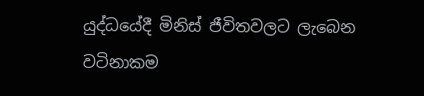යුද්ධයේදී මිනිස් ජීවිතවලට ලැබෙන වටිනාකම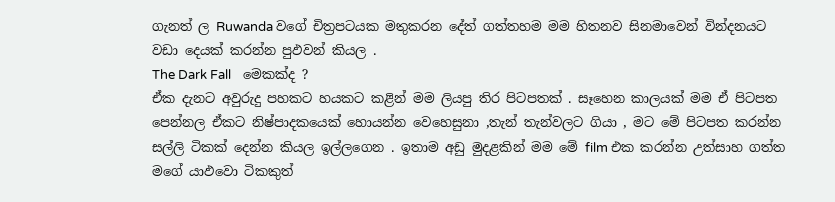ගැනත් ල Ruwanda වගේ චිත්‍රපටයක මතුකරන දේත් ගත්තහම මම හිතනව සිනමාවෙන් වින්දනයට වඩා දෙයක් කරන්න පුඵවන් කියල .
The Dark Fall    මෙකක්ද ?
ඒක දැනට අවුරුදු පහකට හයකට කළින් මම ලියපු තිර පිටපතක් . සෑහෙන කාලයක් මම ඒ පිටපත පෙන්නල ඒකට නිෂ්පාදකයෙක් හොයන්න වෙහෙසුනා ,තැන් තැන්වලට ගියා , මට මේ පිටපත කරන්න සල්ලි ටිකක් දෙන්න කියල ඉල්ලගෙන . ඉතාම අඩු මුදළකින් මම මේ film එක කරන්න උත්සාහ ගත්ත මගේ යාඵවො ටිකකුත්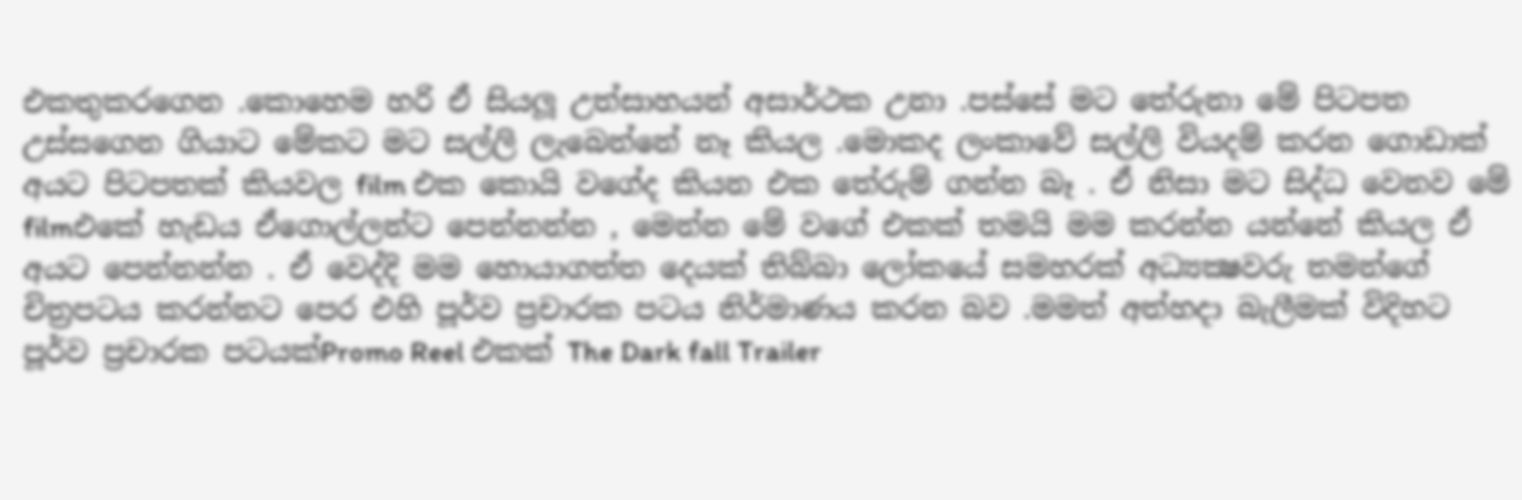එකතුකරගෙන .කොහෙම හරි ඒ සියලූ උත්සාහයන් අසාර්ථක උනා .පස්සේ මට තේරුනා මේ පිටපත උස්සගෙන ගියාට මේකට මට සල්ලි ලැබෙන්නේ නෑ කියල .මොකද ලංකාවේ සල්ලි වියදම් කරන ගොඩාක් අයට පිටපතක් කියවල film එක කොයි වගේද කියන එක තේරුම් ගන්න බෑ . ඒ නිසා මට සිද්ධ වෙනව මේ filmඑකේ හැඩය ඒගොල්ලන්ට පෙන්නන්න , මෙන්න මේ වගේ එකක් තමයි මම කරන්න යන්නේ කියල ඒ අයට පෙන්නන්න . ඒ වෙද්දි මම හොයාගත්ත දෙයක් තිබ්බා ලෝකයේ සමහරක් අධ්‍යක්‍ෂවරු තමන්ගේ චිත්‍රපටය කරන්නට පෙර එහි පූර්ව ප්‍රචාරක පටය නිර්මාණය කරන බව .මමත් අත්හදා බැලීමක් විදිහට පූර්ව ප්‍රචාරක පටයක්Promo Reel එකක් The Dark fall Trailer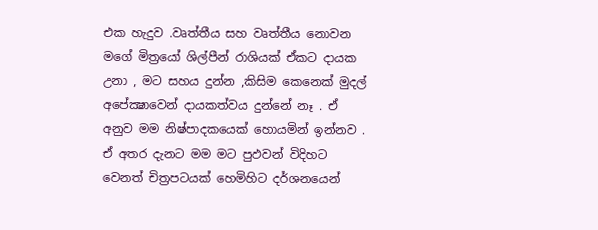එක හැදුව .වෘත්තීය සහ වෘත්තීය නොවන මගේ මිත්‍රයෝ ශිල්පීන් රාශියක් ඒකට දායක උනා , මට සහය දුන්න ,කිසිම කෙනෙක් මුදල් අපේක්‍ෂාවෙන් දායකත්වය දුන්නේ නෑ . ඒ අනුව මම නිෂ්පාදකයෙක් හොයමින් ඉන්නව . ඒ අතර දැනට මම මට පුඵවන් විදිහට වෙනත් චිත්‍රපටයක් හෙමිහිට දර්ශනයෙන්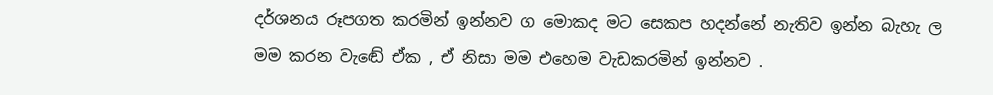දර්ශනය රූපගත කරමින් ඉන්නව ග මොකද මට සෙකප හදන්නේ නැතිව ඉන්න බැහැ ල මම කරන වැඬේ ඒක , ඒ නිසා මම එහෙම වැඩකරමින් ඉන්නව .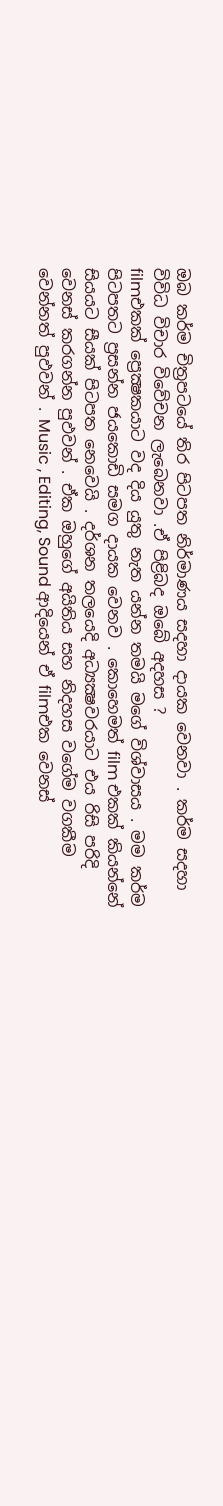ඔබ කර්ම චිත්‍රපටයේ තිර පිටපත නිර්මාණය සදහා දායක වෙනවා . කර්ම සදහා විවිධ විචාර විවේචන ලැබෙනවා .ඒ පිළිබද ඔබේ අදහස ?
filmඑකක් ප්‍රෙක්‍ෂකයාට වද දිය යුතු නැත යන්න තමයි මගේ විශ්වාසය . මම කර්ම පිටපතට ප්‍රසන්න ජයකොඩි සමග දායක වෙනව . කොහෙමත් film එකක් කියන්නේ සියයට සීයක් පිටපත නෙවෙයි . දර්ශන තලයෙදි අධ්‍යක්‍ෂවරයාට එය රිසි පරිදි වෙනස් කරගන්න පුඵවන් . ඒක ඔහුගේ අයිතිය සහ නිදහස වගේම වගකීම වෙන්නත් පුඵවන් . Music , Editing, Sound ආදියෙන් ඒ filmඑක වෙනස්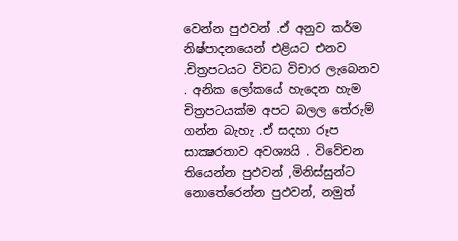වෙන්න පුඵවන් .ඒ අනුව කර්ම නිෂ්පාදනයෙන් එළියට එනව .චිත්‍රපටයට විවධ විචාර ලැබෙනව . අනික ලෝකයේ හැදෙන හැම චිත්‍රපටයක්ම අපට බලල තේරුම් ගන්න බැහැ .ඒ සදහා රූප සාක්‍ෂරතාව අවශ්‍යයි . විවේචන තියෙන්න පුඵවන් ,මිනිස්සුන්ට නොතේරෙන්න පුඵවන්, නමුත්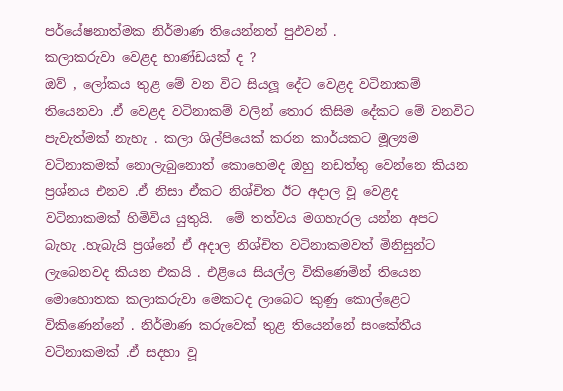පර්යේෂනාත්මක නිර්මාණ තියෙන්නත් පුඵවන් .
කලාකරුවා වෙළද භාණ්ඩයක් ද ?
ඔව් , ලෝකය තුළ මේ වන විට සියලූ දේට වෙළද වටිනාකම් තියෙනවා .ඒ වෙළද වටිනාකම් වලින් තොර කිසිම දේකට මේ වනවිට පැවැත්මක් නැහැ . කලා ශිල්පියෙක් කරන කාර්යකට මූල්‍යම වටිනාකමක් නොලැබුනොත් කොහෙමද ඔහු නඩත්තු වෙන්නෙ කියන ප්‍රශ්නය එනව .ඒ නිසා ඒකට නිශ්චිත ඊට අදාල වූ වෙළද වටිනාකමක් හිමිවිය යුතුයි.  මේ තත්වය මගහැරල යන්න අපට බැහැ .හැබැයි ප්‍රශ්නේ ඒ අදාල නිශ්චිත වටිනාකමවත් මිනිසුන්ට ලැබෙනවද කියන එකයි . එළියෙ සියල්ල විකිණෙමින් තියෙන මොහොතක කලාකරුවා මෙකටද ලාබෙට කුණු කොල්ළෙට විකිණෙන්නේ . නිර්මාණ කරුවෙක් තුළ තියෙන්නේ සංකේතීය වටිනාකමක් .ඒ සදහා වූ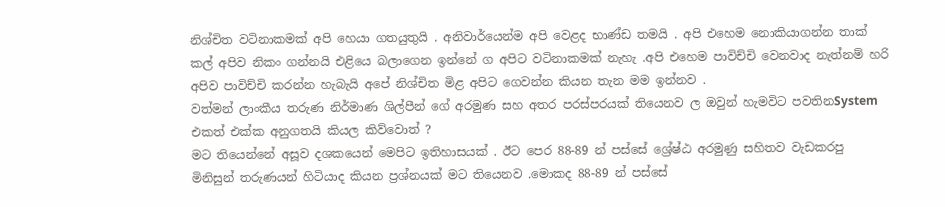නිශ්චිත වටිනාකමක් අපි හෙයා ගතයුතුයි . අනිවාර්යෙන්ම අපි වෙළද භාණ්ඩ තමයි . අපි එහෙම නොකියාගන්න තාක් කල් අපිව නිකං ගන්නයි එළියෙ බලාගෙන ඉන්නේ ග අපිට වටිනාකමක් නැහැ .අපි එහෙම පාවිච්චි වෙනවාද නැත්නම් හරි අපිව පාවිච්චි කරන්න හැබැයි අපේ නිශ්චිත මිළ අපිට ගෙවන්න කියන තැන මම ඉන්නව .
වත්මන් ලාංකීය තරුණ නිර්මාණ ශිල්පීන් ගේ අරමුණ සහ අතර පරස්පරයක් තියෙනව ල ඔවුන් හැමවිට පවතිනSystem එකත් එක්ක අනුගතයි කියල කිව්වොත් ?
මට තියෙන්නේ අසූව දශකයෙන් මෙපිට ඉතිහාසයක් . ඊට පෙර 88-89 න් පස්සේ ශ්‍රේෂ්ඨ අරමුණු සහිතව වැඩකරපු මිනිසුන් තරුණයන් හිටියාද කියන ප්‍රශ්නයක් මට තියෙනව .මොකද 88-89 න් පස්සේ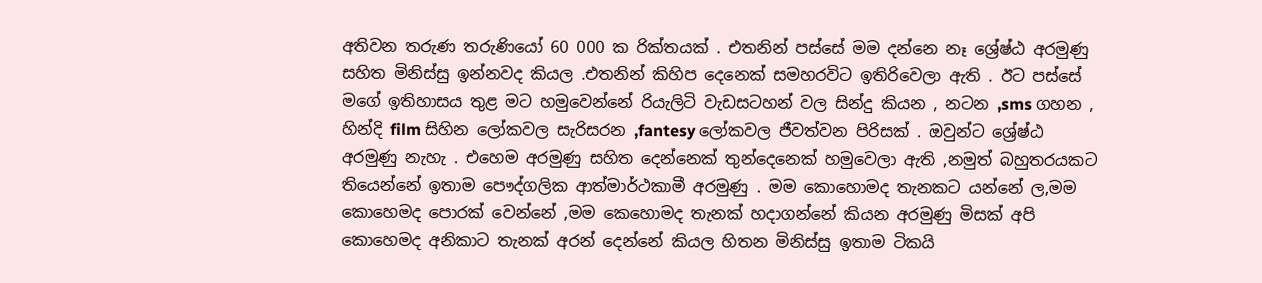අතිවන තරුණ තරුණියෝ 60 000 ක රික්තයක් . එතනින් පස්සේ මම දන්නෙ නෑ ශ්‍රේෂ්ඨ අරමුණු සහිත මිනිස්සු ඉන්නවද කියල .එතනින් කිහිප දෙනෙක් සමහරවිට ඉතිරිවෙලා ඇති . ඊට පස්සේ මගේ ඉතිහාසය තුළ මට හමුවෙන්නේ රියැලිටි වැඩසටහන් වල සින්දු කියන , නටන ,sms ගහන , හින්දි film සිහින ලෝකවල සැරිසරන ,fantesy ලෝකවල ජීවත්වන පිරිසක් . ඔවුන්ට ශ්‍රේෂ්ඨ අරමුණු නැහැ . එහෙම අරමුණු සහිත දෙන්නෙක් තුන්දෙනෙක් හමුවෙලා ඇති ,නමුත් බහුතරයකට තියෙන්නේ ඉතාම පෞද්ගලික ආත්මාර්ථකාමී අරමුණු . මම කොහොමද තැනකට යන්නේ ල,මම කොහෙමද පොරක් වෙන්නේ ,මම කෙහොමද තැනක් හදාගන්නේ කියන අරමුණු මිසක් අපි කොහෙමද අනිකාට තැනක් අරන් දෙන්නේ කියල හිතන මිනිස්සු ඉතාම ටිකයි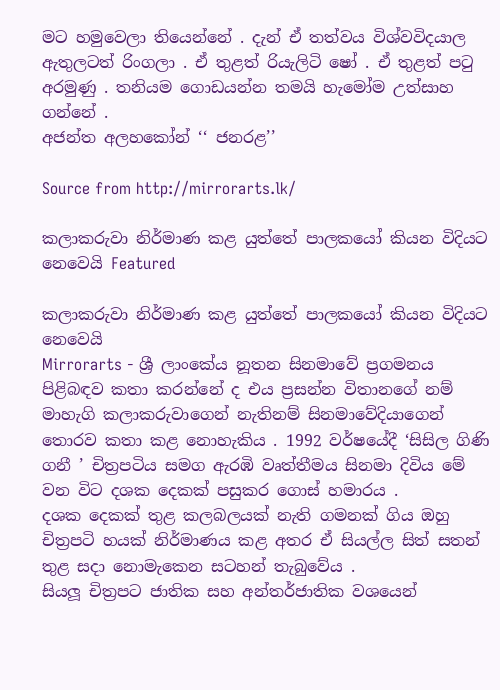මට හමුවෙලා තියෙන්නේ . දැන් ඒ තත්වය විශ්වවිදයාල ඇතුලටත් රිංගලා . ඒ තුළත් රියැලිටි ෂෝ . ඒ තුළත් පටු අරමුණු . තනියම ගොඩයන්න තමයි හැමෝම උත්සාහ ගන්නේ .
අජන්ත අලහකෝන් ‘‘ ජනරළ’’

Source from http://mirrorarts.lk/

කලාකරුවා නිර්මාණ කළ යුත්තේ පාලකයෝ කියන විදියට නෙවෙයි Featured

කලාකරුවා නිර්මාණ කළ යුත්තේ පාලකයෝ කියන විදියට නෙවෙයි
Mirrorarts - ශ්‍රී ලාංකේය නූතන සිනමාවේ ප්‍රගමනය පිළිබඳව කතා කරන්නේ ද එය ප්‍රසන්න විතානගේ නම් මාහැගි කලාකරුවාගෙන් නැතිනම් සිනමාවේදියාගෙන් තොරව කතා කළ නොහැකිය . 1992 වර්ෂයේදී ‘සිසිල ගිණි ගනී ’ චිත්‍රපටිය සමග ඇරඹි වෘත්තීමය සිනමා දිවිය මේ වන විට දශක දෙකක් පසුකර ගොස් හමාරය .
දශක දෙකක් තුළ කලබලයක් නැති ගමනක් ගිය ඔහු චිත්‍රපටි හයක් නිර්මාණය කළ අතර ඒ සියල්ල සිත් සතන් තුළ සදා නොමැකෙන සටහන් තැබුවේය .
සියලූ චිත්‍රපට ජාතික සහ අන්තර්ජාතික වශයෙන්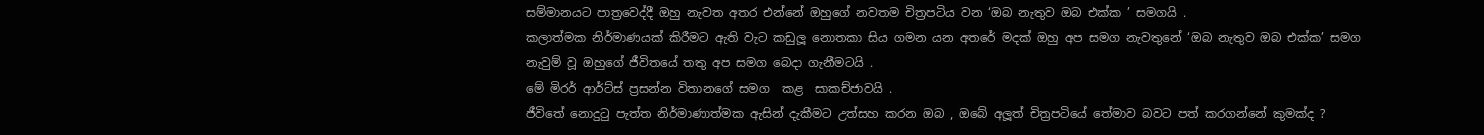සම්මානයට පාත්‍රවෙද්දී ඔහු නැවත අතර එන්නේ ඔහුගේ නවතම චිත්‍රපටිය වන ‘ඔබ නැතුව ඔබ එක්ක ’ සමගයි .
කලාත්මක නිර්මාණයක් කිරීමට ඇති වැට කඩුලූ නොතකා සිය ගමන යන අතරේ මදක් ඔහු අප සමග නැවතුනේ ‘ඔබ නැතුව ඔබ එක්ක’ සමග නැවුම් වූ ඔහුගේ ජීවිතයේ තතු අප සමග බෙදා ගැනීමටයි .
මේ මිරර් ආර්ට්ස් ප්‍රසන්න විතානගේ සමග  කළ  සාකච්ජාවයි .
ජීවිතේ නොදුටු පැත්ත නිර්මාණාත්මක ඇසින් දැකීමට උත්සහ කරන ඔබ , ඔබේ අලූත් චිත්‍රපටියේ තේමාව බවට පත් කරගන්නේ කුමක්ද ?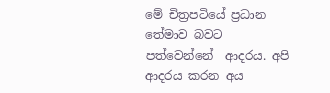මේ චිත්‍රපටියේ ප්‍රධාන තේමාව බවට පත්වෙන්නේ  ආදරය. අපි ආදරය කරන අය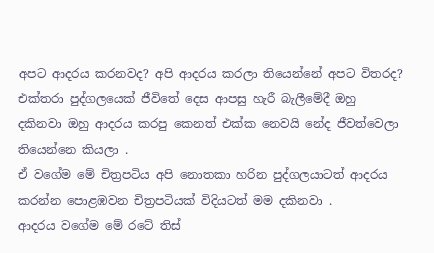අපට ආදරය කරනවද? අපි ආදරය කරලා තියෙන්නේ අපට විතරද? එක්තරා පුද්ගලයෙක් ජීවිතේ දෙස ආපසු හැරී බැලීමේදී ඔහු දකිනවා ඔහු ආදරය කරපු කෙනත් එක්ක නෙවයි නේද ජීවත්වෙලා තියෙන්නෙ කියලා .
ඒ වගේම මේ චිත්‍රපටිය අපි නොතකා හරින පුද්ගලයාටත් ආදරය කරන්න පොළඹවන චිත්‍රපටියක් විදියටත් මම දකිනවා .
ආදරය වගේම මේ රටේ තිස්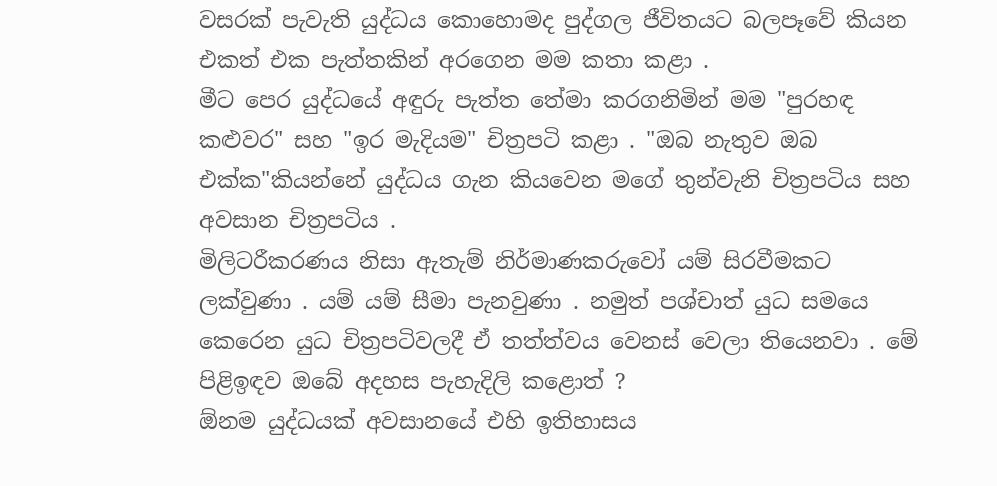වසරක් පැවැති යුද්ධය කොහොමද පුද්ගල ජීවිතයට බලපෑවේ කියන එකත් එක පැත්තකින් අරගෙන මම කතා කළා .
මීට පෙර යුද්ධයේ අඳුරු පැත්ත තේමා කරගනිමින් මම "පුරහඳ කළුවර" සහ "ඉර මැදියම" චිත්‍රපටි කළා . "ඔබ නැතුව ඔබ එක්ක"කියන්නේ යුද්ධය ගැන කියවෙන මගේ තුන්වැනි චිත්‍රපටිය සහ අවසාන චිත්‍රපටිය .
මිලිටරීකරණය නිසා ඇතැම් නිර්මාණකරුවෝ යම් සිරවීමකට ලක්වුණා . යම් යම් සීමා පැනවුණා . නමුත් පශ්චාත් යුධ සමයෙ කෙරෙන යුධ චිත්‍රපටිවලදී ඒ තත්ත්වය වෙනස් වෙලා තියෙනවා . මේ පිළිඉඳව ඔබේ අදහස පැහැදිලි කළොත් ?
ඕනම යුද්ධයක් අවසානයේ එහි ඉතිහාසය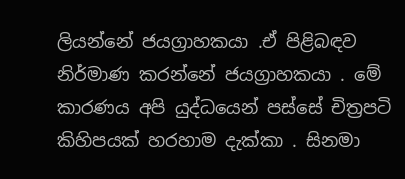ලියන්නේ ජයග්‍රාහකයා .ඒ පිළිබඳව නිර්මාණ කරන්නේ ජයග්‍රාහකයා . මේ කාරණය අපි යුද්ධයෙන් පස්සේ චිත්‍රපටි කිහිපයක් හරහාම දැක්කා . සිනමා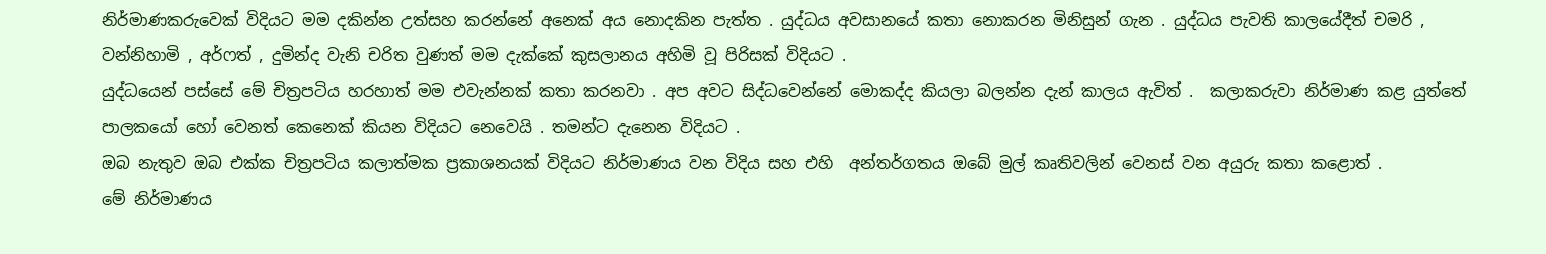නිර්මාණකරුවෙක් විදියට මම දකින්න උත්සහ කරන්නේ අනෙක් අය නොදකින පැත්ත . යුද්ධය අවසානයේ කතා නොකරන මිනිසුන් ගැන . යුද්ධය පැවති කාලයේදීත් චමරි , වන්නිහාමි , අර්ෆත් , දුමින්ද වැනි චරිත වුණත් මම දැක්කේ කුසලානය අහිමි වූ පිරිසක් විදියට .
යුද්ධයෙන් පස්සේ මේ චිත්‍රපටිය හරහාත් මම එවැන්නක් කතා කරනවා . අප අවට සිද්ධවෙන්නේ මොකද්ද කියලා බලන්න දැන් කාලය ඇවිත් .  කලාකරුවා නිර්මාණ කළ යුත්තේ පාලකයෝ හෝ වෙනත් කෙනෙක් කියන විදියට නෙවෙයි . තමන්ට දැනෙන විදියට .
ඔබ නැතුව ඔබ එක්ක චිත්‍රපටිය කලාත්මක ප්‍රකාශනයක් විදියට නිර්මාණය වන විදිය සහ එහි  අන්තර්ගතය ඔබේ මුල් කෘතිවලින් වෙනස් වන අයුරු කතා කළොත් .
මේ නිර්මාණය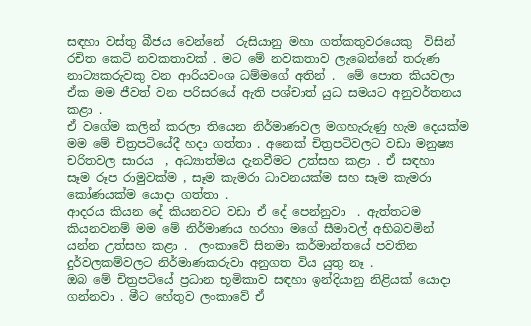සඳහා වස්තු බීජය වෙන්නේ  රුසියානු මහා ගත්කතුවරයෙකු  විසින් රචිත කෙටි නවකතාවක් . මට මේ නවකතාව ලැබෙන්නේ තරුණ නාට්‍යකරුවකු වන ආරියවංශ ධම්මගේ අතින් .  මේ පොත කියවලා ඒක මම ජීවත් වන පරිසරයේ ඇති පශ්චාත් යුධ සමයට අනුවර්තනය කළා .
ඒ වගේම කලින් කරලා තියෙන නිර්මාණවල මගහැරුණු හැම දෙයක්ම මම මේ චිත්‍රපටියේදී හදා ගත්තා . අනෙක් චිත්‍රපටිවලට වඩා මනුෂ්‍ය චරිතවල සාරය  , අධ්‍යාත්මය දැනවීමට උත්සහ කළා . ඒ සඳහා  සෑම රූප රාමුවක්ම , සෑම කැමරා ධාවනයක්ම සහ සෑම කැමරා කෝණයක්ම යොදා ගත්තා .
ආදරය කියන දේ කියනවට වඩා ඒ දේ පෙන්නුවා  . ඇත්තටම කියනවනම් මම මේ නිර්මාණය හරහා මගේ සීමාවල් අභිබවමින් යන්න උත්සහ කළා .  ලංකාවේ සිනමා කර්මාන්තයේ පවතින දුර්වලකම්වලට නිර්මාණකරුවා අනුගත විය යුතු නෑ .
ඔබ මේ චිත්‍රපටියේ ප්‍රධාන භූමිකාව සඳහා ඉන්දියානු නිළියක් යොදා ගන්නවා . මීට හේතුව ලංකාවේ ඒ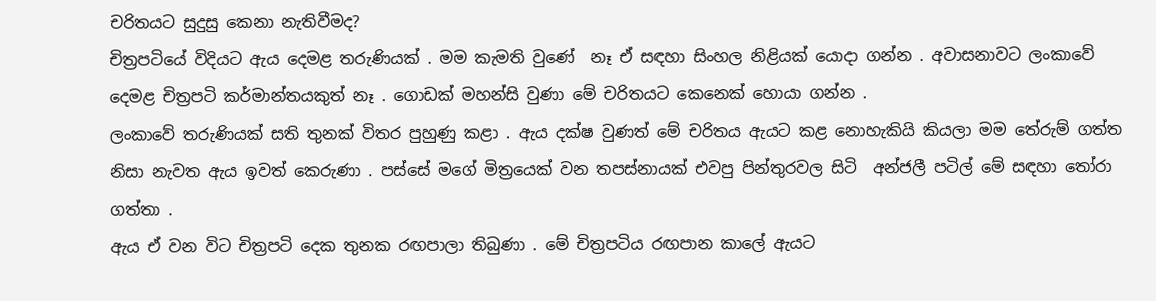චරිතයට සුදුසු කෙනා නැතිවීමද?
චිත්‍රපටියේ විදියට ඇය දෙමළ තරුණියක් . මම කැමති වුණේ  නෑ ඒ සඳහා සිංහල නිළියක් යොදා ගන්න . අවාසනාවට ලංකාවේ දෙමළ චිත්‍රපටි කර්මාන්තයකුත් නෑ . ගොඩක් මහන්සි වුණා මේ චරිතයට කෙනෙක් හොයා ගන්න .
ලංකාවේ තරුණියක් සති තුනක් විතර පුහුණු කළා . ඇය දක්ෂ වුණත් මේ චරිතය ඇයට කළ නොහැකියි කියලා මම තේරුම් ගත්ත නිසා නැවත ඇය ඉවත් කෙරුණා . පස්සේ මගේ මිත්‍රයෙක් වන තපස්නායක් එවපු පින්තුරවල සිටි  අන්ජලී පටිල් මේ සඳහා තෝරා ගත්තා .
ඇය ඒ වන විට චිත්‍රපටි දෙක තුනක රඟපාලා තිබුණා . මේ චිත්‍රපටිය රඟපාන කාලේ ඇයට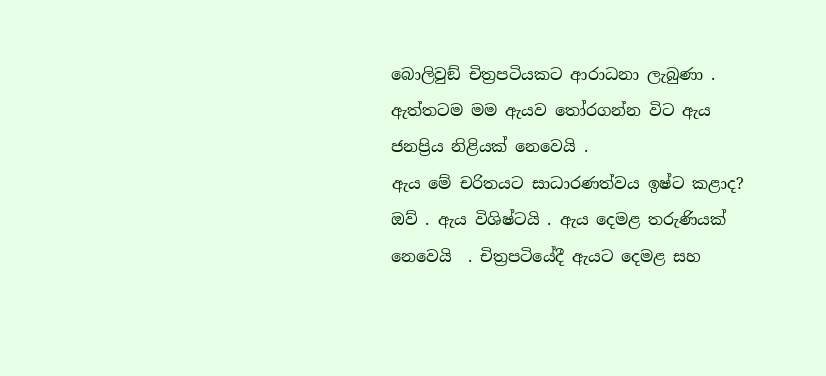බොලිවුඞ් චිත්‍රපටියකට ආරාධනා ලැබුණා . ඇත්තටම මම ඇයව තෝරගන්න විට ඇය ජනප්‍රිය නිළියක් නෙවෙයි .
ඇය මේ චරිතයට සාධාරණත්වය ඉෂ්ට කළාද?
ඔව් . ඇය විශිෂ්ටයි . ඇය දෙමළ තරුණියක් නෙවෙයි  . චිත්‍රපටියේදී ඇයට දෙමළ සහ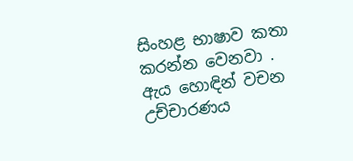සිංහළ භාෂාව කතා කරන්න වෙනවා . ඇය හොඳින් වචන උච්චාරණය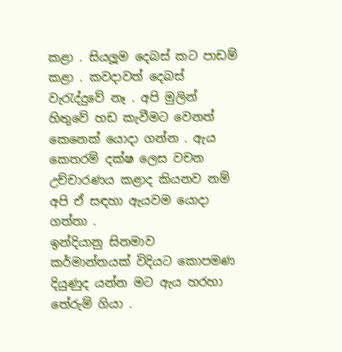කළා . සියලූම දෙබස් කට පාඩම් කළා . කවදාවත් දෙබස් වැරැද්දුවේ නෑ . අපි මුලින් හිතුවේ හඩ කැවීමට වෙනත් කෙනෙක් යොදා ගන්න . ඇය කෙතරම් දක්ෂ ලෙස වචන උච්චාරණය කළාද කියනව නම් අපි ඒ සඳහා ඇයවම යොදා ගත්තා .
ඉන්දියානු සිනමාව කර්මාන්තයක් විදියට කොපමණ දියුණුද යන්න මට ඇය හරහා තේරුම් ගියා .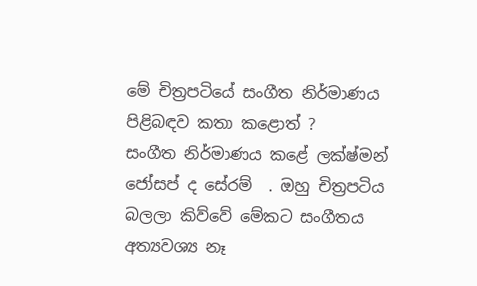මේ චිත්‍රපටියේ සංගීත නිර්මාණය  පිළිබඳව කතා කළොත් ?
සංගීත නිර්මාණය කළේ ලක්ෂ්මන් ජෝසප් ද සේරම්  . ඔහු චිත්‍රපටිය බලලා කිව්වේ මේකට සංගීතය අත්‍යවශ්‍ය නෑ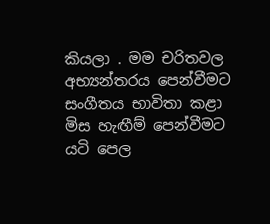කියලා . මම චරිතවල අභ්‍යන්තරය පෙන්වීමට සංගීතය භාවිතා කළා මිස හැඟීම් පෙන්වීමට යටි පෙල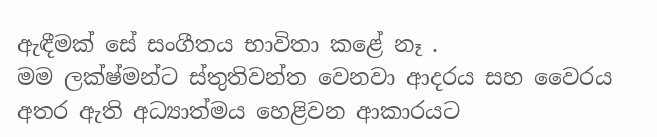ඇඳීමක් සේ සංගීතය භාවිතා කළේ නෑ .
මම ලක්ෂ්මන්ට ස්තුතිවන්ත වෙනවා ආදරය සහ වෛරය අතර ඇති අධ්‍යාත්මය හෙළිවන ආකාරයට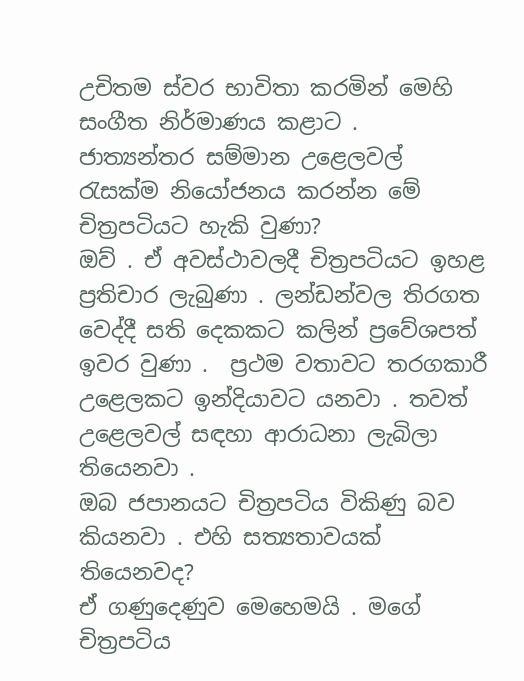උචිතම ස්වර භාවිතා කරමින් මෙහි සංගීත නිර්මාණය කළාට .
ජාත්‍යන්තර සම්මාන උළෙලවල් රැසක්ම නියෝජනය කරන්න මේ චිත්‍රපටියට හැකි වුණා?
ඔව් . ඒ අවස්ථාවලදී චිත්‍රපටියට ඉහළ ප්‍රතිචාර ලැබුණා . ලන්ඩන්වල තිරගත වෙද්දී සති දෙකකට කලින් ප්‍රවේශපත් ඉවර වුණා .  ප්‍රථම වතාවට තරගකාරී උළෙලකට ඉන්දියාවට යනවා . තවත් උළෙලවල් සඳහා ආරාධනා ලැබිලා තියෙනවා .
ඔබ ජපානයට චිත්‍රපටිය විකිණු බව කියනවා . එහි සත්‍යතාවයක් තියෙනවද?
ඒ ගණුදෙණුව මෙහෙමයි . මගේ චිත්‍රපටිය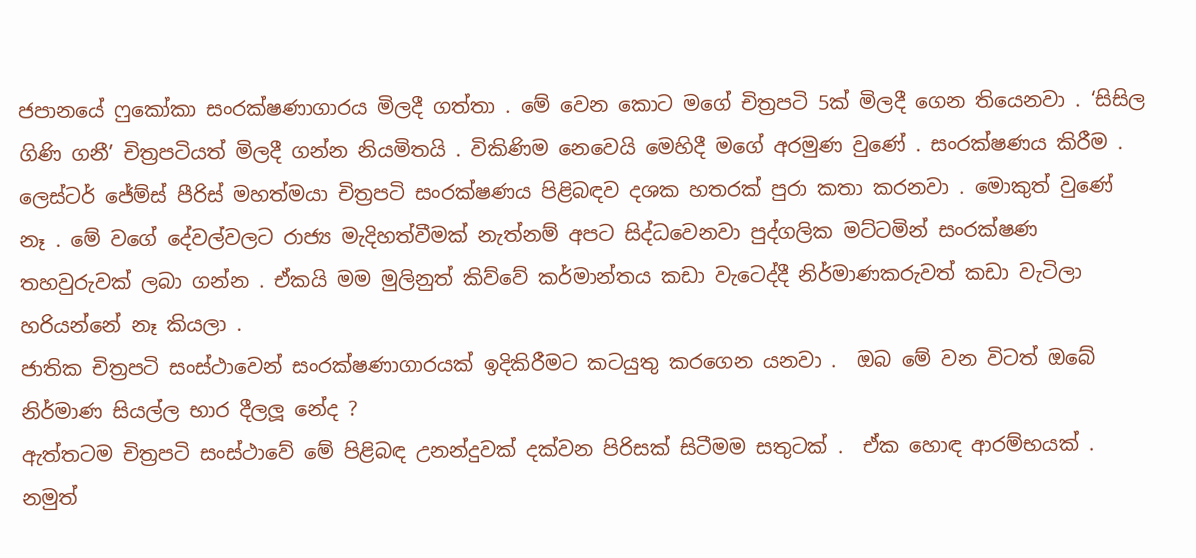ජපානයේ ෆුකෝකා සංරක්ෂණාගාරය මිලදී ගත්තා . මේ වෙන කොට මගේ චිත්‍රපටි 5ක් මිලදී ගෙන තියෙනවා . ‘සිසිල ගිණි ගනී’ චිත්‍රපටියත් මිලදී ගන්න නියමිතයි . විකිණිම නෙවෙයි මෙහිදී මගේ අරමුණ වුණේ . සංරක්ෂණය කිරීම .
ලෙස්ටර් ජේම්ස් පීරිස් මහත්මයා චිත්‍රපටි සංරක්ෂණය පිළිබඳව දශක හතරක් පුරා කතා කරනවා . මොකුත් වුණේ නෑ . මේ වගේ දේවල්වලට රාජ්‍ය මැදිහත්වීමක් නැත්නම් අපට සිද්ධවෙනවා පුද්ගලික මට්ටමින් සංරක්ෂණ තහවුරුවක් ලබා ගන්න . ඒකයි මම මුලිනුත් කිව්වේ කර්මාන්තය කඩා වැටෙද්දී නිර්මාණකරුවත් කඩා වැටිලා හරියන්නේ නෑ කියලා .
ජාතික චිත්‍රපටි සංස්ථාවෙන් සංරක්ෂණාගාරයක් ඉදිකිරීමට කටයුතු කරගෙන යනවා .  ඔබ මේ වන විටත් ඔබේ නිර්මාණ සියල්ල භාර දීලලූ නේද ?
ඇත්තටම චිත්‍රපටි සංස්ථාවේ මේ පිළිබඳ උනන්දුවක් දක්වන පිරිසක් සිටීමම සතුටක් .  ඒක හොඳ ආරම්භයක් .  නමුත්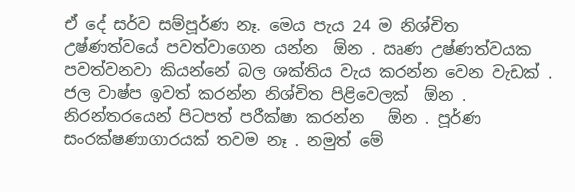ඒ දේ සර්ව සම්පූර්ණ නෑ. මෙය පැය 24 ම නිශ්චිත උෂ්ණත්වයේ පවත්වාගෙන යන්න  ඕන . ඍණ උෂ්ණත්වයක පවත්වනවා කියන්නේ බල ශක්තිය වැය කරන්න වෙන වැඩක් . ජල වාෂ්ප ඉවත් කරන්න නිශ්චිත පිළිවෙලක්  ඕන . නිරන්තරයෙන් පිටපත් පරීක්ෂා කරන්න   ඕන . පූර්ණ සංරක්ෂණාගාරයක් තවම නෑ . නමුත් මේ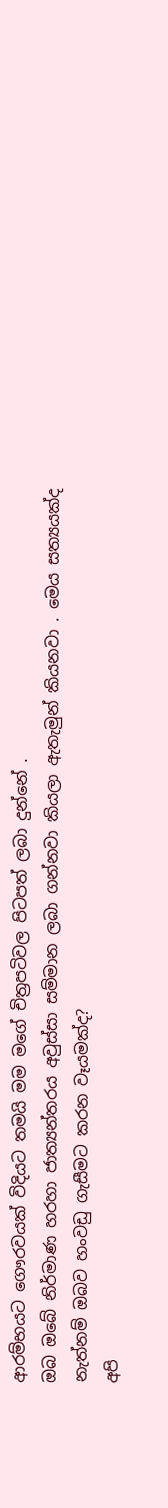ආරම්භයට ගෞරවයක් විදියට තමයි මම මගේ චිත්‍රපටිවල පිටපත් ලබා දුන්නේ .
ඔබ ඔබේ නිර්මාණ හරහා ජාත්‍යන්තරය අවුස්සා සම්මාන ලබා ගන්නවා කියලා ඇතැමුන් කියනවා . මෙය සත්‍යයක්ද නැත්නම් ඔබව හංවඩු ගැසීමට කරන වෑයමක්ද?
අපි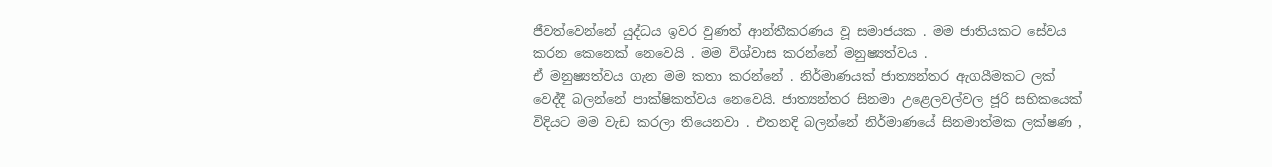ජීවත්වෙන්නේ යුද්ධය ඉවර වුණත් ආන්තීකරණය වූ සමාජයක . මම ජාතියකට සේවය කරන කෙනෙක් නෙවෙයි . මම විශ්වාස කරන්නේ මනුෂ්‍යත්වය .
ඒ මනුෂ්‍යත්වය ගැන මම කතා කරන්නේ . නිර්මාණයක් ජාත්‍යන්තර ඇගයීමකට ලක් වෙද්දී බලන්නේ පාක්ෂිකත්වය නෙවෙයි. ජාත්‍යන්තර සිනමා උළෙලවල්වල ජූරි සභිකයෙක් විදියට මම වැඩ කරලා තියෙනවා . එතනදි බලන්නේ නිර්මාණයේ සිනමාත්මක ලක්ෂණ ,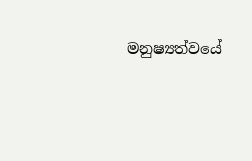මනුෂ්‍යත්වයේ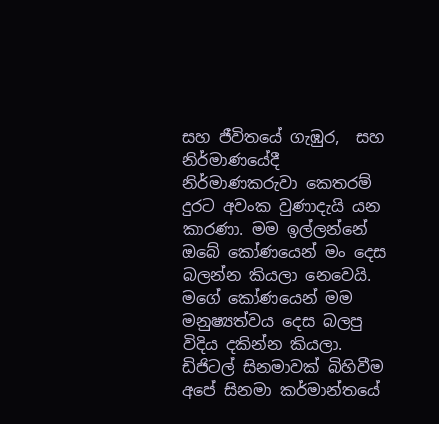සහ ජීවිතයේ ගැඹුර,  සහ නිර්මාණයේදී නිර්මාණකරුවා කෙතරම් දුරට අවංක වුණාදැයි යන කාරණා. මම ඉල්ලන්නේ ඔබේ කෝණයෙන් මං දෙස බලන්න කියලා නෙවෙයි. මගේ කෝණයෙන් මම මනුෂ්‍යත්වය දෙස බලපු විදිය දකින්න කියලා.
ඩිජිටල් සිනමාවක් බිහිවීම අපේ සිනමා කර්මාන්තයේ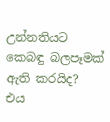උන්නතියට කෙබඳු බලපෑමක් ඇති කරයිද?
එය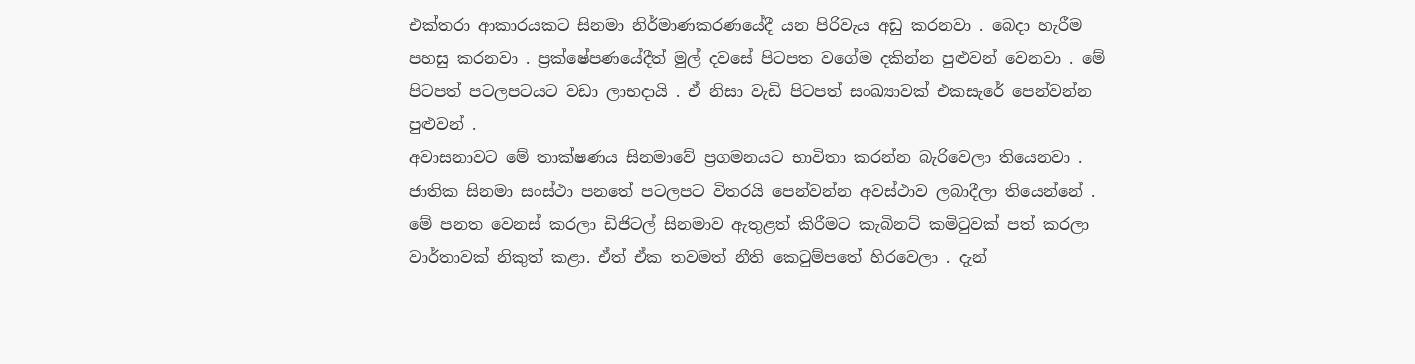එක්තරා ආකාරයකට සිනමා නිර්මාණකරණයේදී යන පිරිවැය අඩු කරනවා . බෙදා හැරීම පහසු කරනවා . ප්‍රක්ෂේපණයේදීත් මුල් දවසේ පිටපත වගේම දකින්න පුළුවන් වෙනවා . මේ පිටපත් පටලපටයට වඩා ලාභදායි . ඒ නිසා වැඩි පිටපත් සංඛ්‍යාවක් එකසැරේ පෙන්වන්න පුළුවන් .
අවාසනාවට මේ තාක්ෂණය සිනමාවේ ප්‍රගමනයට භාවිතා කරන්න බැරිවෙලා තියෙනවා . ජාතික සිනමා සංස්ථා පනතේ පටලපට විතරයි පෙන්වන්න අවස්ථාව ලබාදීලා තියෙන්නේ .
මේ පනත වෙනස් කරලා ඩිජිටල් සිනමාව ඇතුළත් කිරීමට කැබිනට් කමිටුවක් පත් කරලා වාර්තාවක් නිකුත් කළා. ඒත් ඒක තවමත් නීති කෙටුම්පතේ හිරවෙලා . දැන්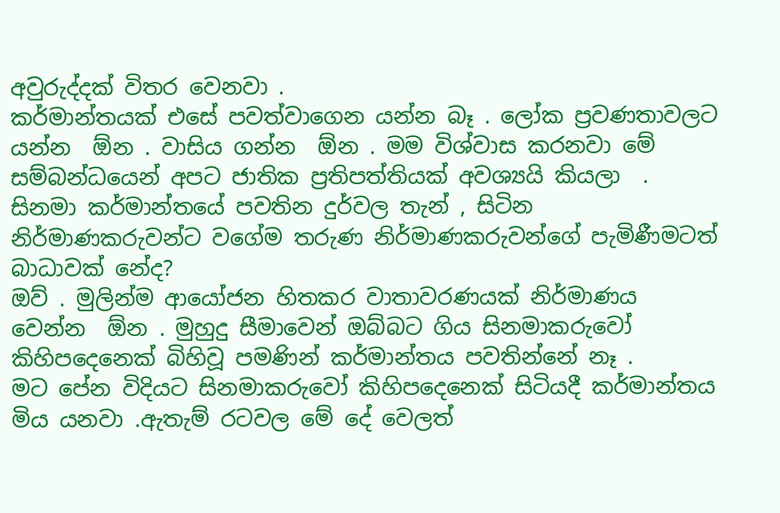අවුරුද්දක් විතර වෙනවා .
කර්මාන්තයක් එසේ පවත්වාගෙන යන්න බෑ . ලෝක ප්‍රවණතාවලට යන්න  ඕන . වාසිය ගන්න  ඕන . මම විශ්වාස කරනවා මේ සම්බන්ධයෙන් අපට ජාතික ප්‍රතිපත්තියක් අවශ්‍යයි කියලා  .
සිනමා කර්මාන්තයේ පවතින දුර්වල තැන් , සිටින නිර්මාණකරුවන්ට වගේම තරුණ නිර්මාණකරුවන්ගේ පැමිණීමටත් බාධාවක් නේද?
ඔව් . මුලින්ම ආයෝජන හිතකර වාතාවරණයක් නිර්මාණය වෙන්න  ඕන . මුහුදු සීමාවෙන් ඔබ්බට ගිය සිනමාකරුවෝ කිහිපදෙනෙක් බිහිවූ පමණින් කර්මාන්තය පවතින්නේ නෑ .
මට පේන විදියට සිනමාකරුවෝ කිහිපදෙනෙක් සිටියදී කර්මාන්තය මිය යනවා .ඇතැම් රටවල මේ දේ වෙලත්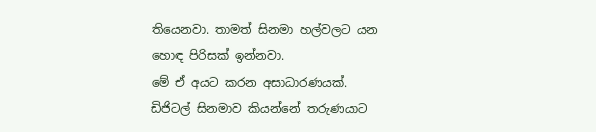තියෙනවා. තාමත් සිනමා හල්වලට යන හොඳ පිරිසක් ඉන්නවා.
මේ ඒ අයට කරන අසාධාරණයක්.  ඩිජිටල් සිනමාව කියන්නේ තරුණයාට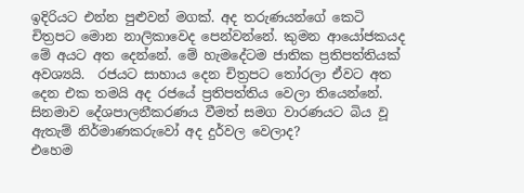ඉදිරියට එන්න පුළුවන් මගක්. අද තරුණයන්ගේ කෙටි චිත්‍රපට මොන නාලිකාවෙද පෙන්වන්නේ. කුමන ආයෝජකයද මේ අයට අත දෙන්නේ. මේ හැමදේටම ජාතික ප්‍රතිපත්තියක් අවශ්‍යයි.  රජයට සාහාය දෙන චිත්‍රපට තෝරලා ඒවට අත දෙන එක තමයි අද රජයේ ප්‍රතිපත්තිය වෙලා තියෙන්නේ.
සිනමාව දේශපාලනීකරණය වීමත් සමග වාරණයට බිය වූ ඇතැම් නිර්මාණකරුවෝ අද දුර්වල වෙලාද?
එහෙම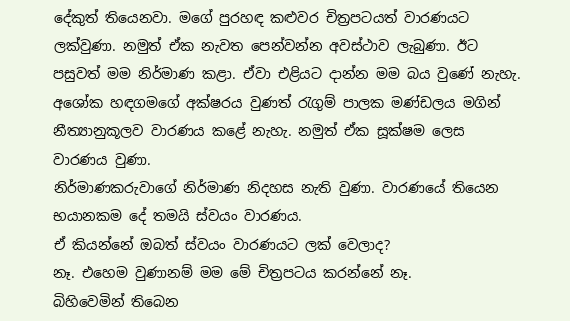දේකුත් තියෙනවා. මගේ පුරහඳ කළුවර චිත්‍රපටයත් වාරණයට ලක්වුණා. නමුත් ඒක නැවත පෙන්වන්න අවස්ථාව ලැබුණා. ඊට පසුවත් මම නිර්මාණ කළා. ඒවා එළියට දාන්න මම බය වුණේ නැහැ.
අශෝක හඳගමගේ අක්ෂරය වුණත් රැගුම් පාලක මණ්ඩලය මගින් නීත්‍යානුකූලව වාරණය කළේ නැහැ. නමුත් ඒක සූක්ෂම ලෙස වාරණය වුණා.
නිර්මාණකරුවාගේ නිර්මාණ නිදහස නැති වුණා. වාරණයේ තියෙන භයානකම දේ තමයි ස්වයං වාරණය.
ඒ කියන්නේ ඔබත් ස්වයං වාරණයට ලක් වෙලාද?
නෑ. එහෙම වුණානම් මම මේ චිත්‍රපටය කරන්නේ නෑ.
බිහිවෙමින් තිබෙන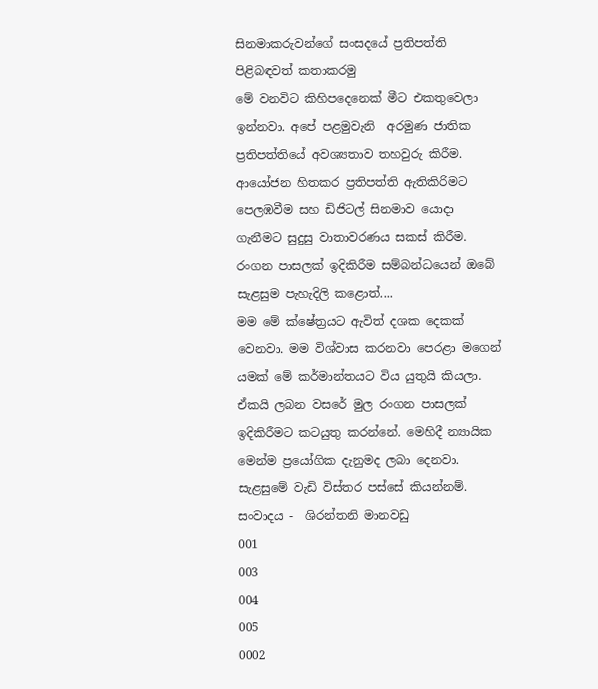සිනමාකරුවන්ගේ සංසදයේ ප්‍රතිපත්ති පිළිබඳවත් කතාකරමු
මේ වනවිට කිහිපදෙනෙක් මීට එකතුවෙලා ඉන්නවා. අපේ පළමුවැනි  අරමුණ ජාතික ප්‍රතිපත්තියේ අවශ්‍යතාව තහවුරු කිරීම. ආයෝජන හිතකර ප්‍රතිපත්ති ඇතිකිරිමට පෙලඹවීම සහ ඩිජිටල් සිනමාව යොදා ගැනීමට සුදුසු වාතාවරණය සකස් කිරීම.
රංගන පාසලක් ඉදිකිරීම සම්බන්ධයෙන් ඔබේ සැළසුම පැහැදිලි කළොත්....
මම මේ ක්ෂේත්‍රයට ඇවිත් දශක දෙකක් වෙනවා. මම විශ්වාස කරනවා පෙරළා මගෙන් යමක් මේ කර්මාන්තයට විය යුතුයි කියලා. ඒකයි ලබන වසරේ මුල රංගන පාසලක් ඉදිකිරීමට කටයුතු කරන්නේ. මෙහිදී න්‍යායික මෙන්ම ප්‍රයෝගික දැනුමද ලබා දෙනවා. සැළසුමේ වැඩි විස්තර පස්සේ කියන්නම්.
සංවාදය -  ශිරන්තනි මානවඩු
001
003
004
005
0002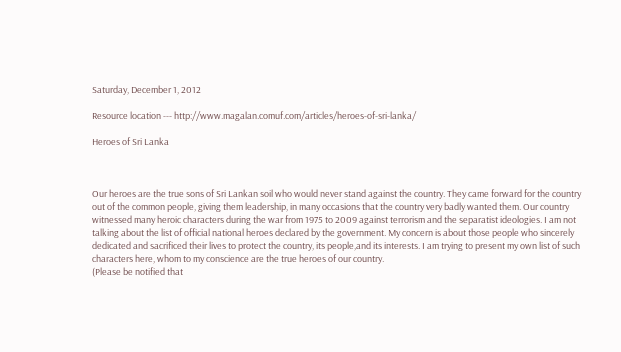Saturday, December 1, 2012

Resource location --- http://www.magalan.comuf.com/articles/heroes-of-sri-lanka/

Heroes of Sri Lanka



Our heroes are the true sons of Sri Lankan soil who would never stand against the country. They came forward for the country out of the common people, giving them leadership, in many occasions that the country very badly wanted them. Our country witnessed many heroic characters during the war from 1975 to 2009 against terrorism and the separatist ideologies. I am not talking about the list of official national heroes declared by the government. My concern is about those people who sincerely dedicated and sacrificed their lives to protect the country, its people,and its interests. I am trying to present my own list of such characters here, whom to my conscience are the true heroes of our country.
(Please be notified that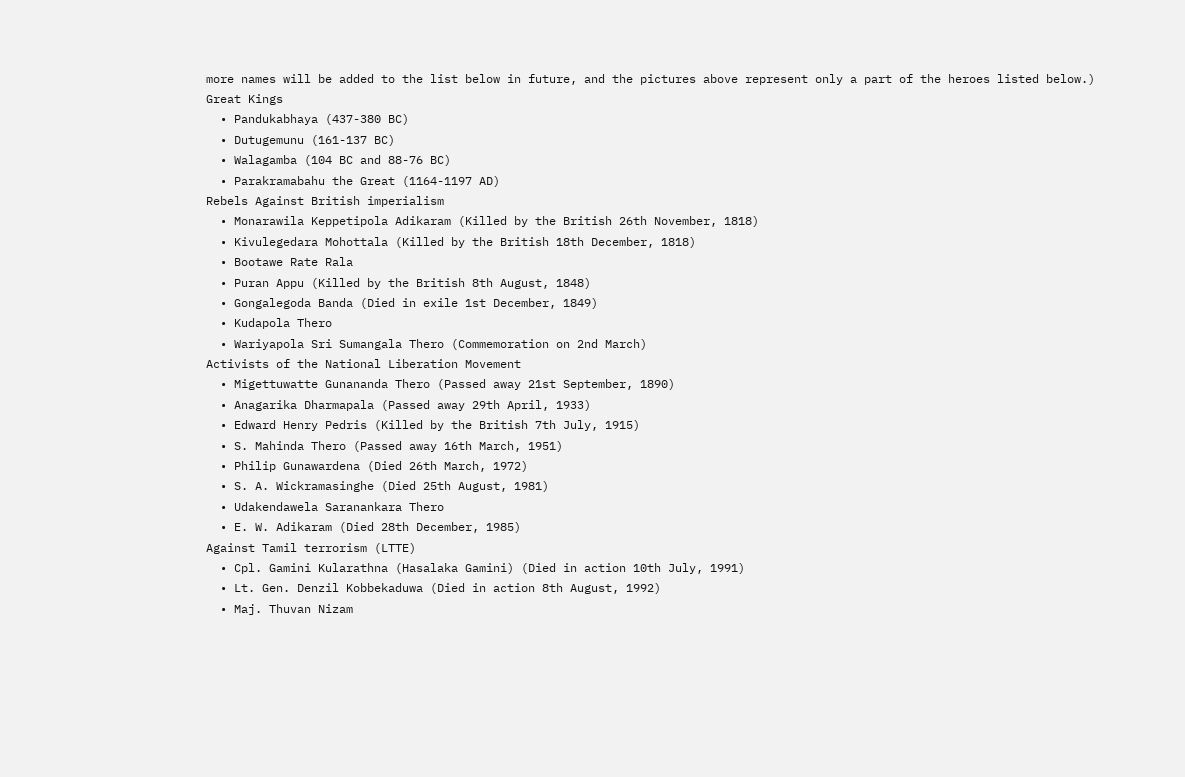more names will be added to the list below in future, and the pictures above represent only a part of the heroes listed below.)
Great Kings
  • Pandukabhaya (437-380 BC)
  • Dutugemunu (161-137 BC)
  • Walagamba (104 BC and 88-76 BC)
  • Parakramabahu the Great (1164-1197 AD)
Rebels Against British imperialism
  • Monarawila Keppetipola Adikaram (Killed by the British 26th November, 1818)
  • Kivulegedara Mohottala (Killed by the British 18th December, 1818)
  • Bootawe Rate Rala
  • Puran Appu (Killed by the British 8th August, 1848)
  • Gongalegoda Banda (Died in exile 1st December, 1849)
  • Kudapola Thero
  • Wariyapola Sri Sumangala Thero (Commemoration on 2nd March)
Activists of the National Liberation Movement
  • Migettuwatte Gunananda Thero (Passed away 21st September, 1890)
  • Anagarika Dharmapala (Passed away 29th April, 1933)
  • Edward Henry Pedris (Killed by the British 7th July, 1915)
  • S. Mahinda Thero (Passed away 16th March, 1951)
  • Philip Gunawardena (Died 26th March, 1972)
  • S. A. Wickramasinghe (Died 25th August, 1981)
  • Udakendawela Saranankara Thero
  • E. W. Adikaram (Died 28th December, 1985)
Against Tamil terrorism (LTTE)
  • Cpl. Gamini Kularathna (Hasalaka Gamini) (Died in action 10th July, 1991)
  • Lt. Gen. Denzil Kobbekaduwa (Died in action 8th August, 1992)
  • Maj. Thuvan Nizam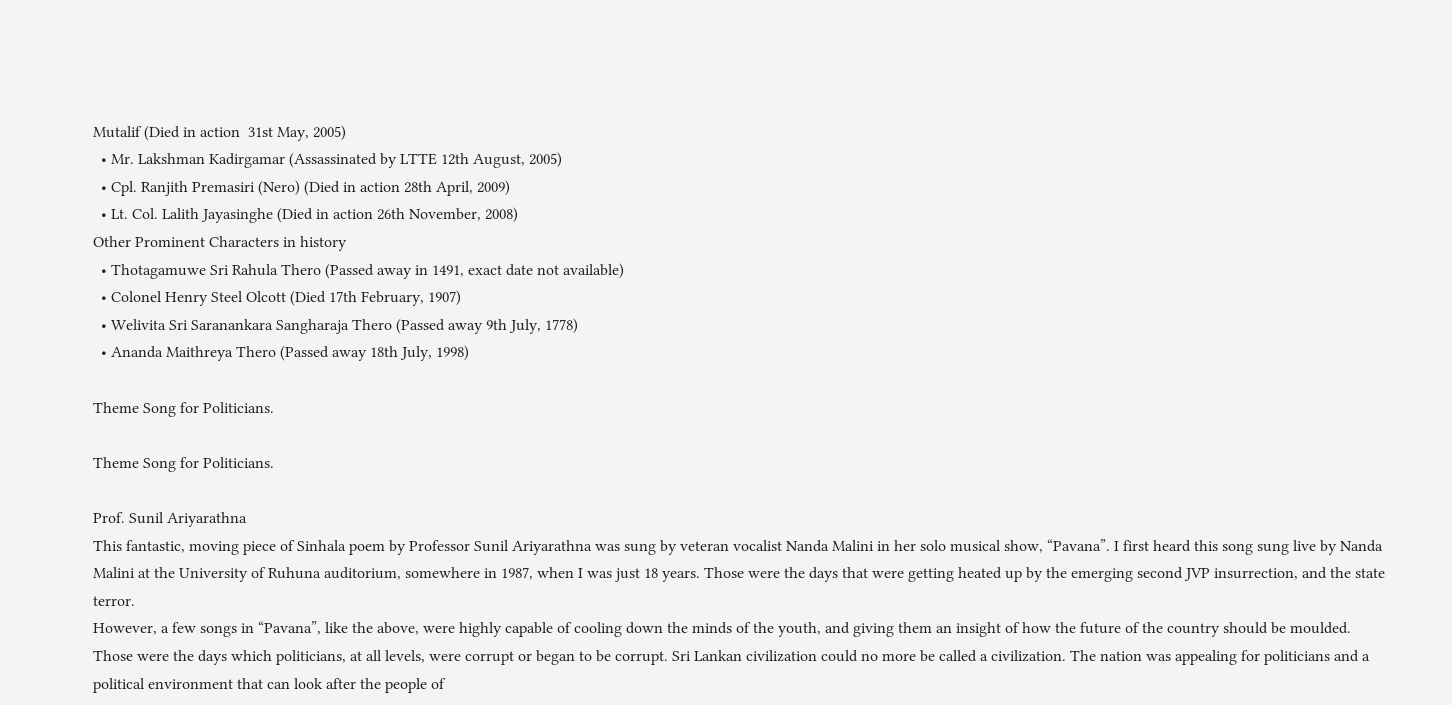Mutalif (Died in action  31st May, 2005)
  • Mr. Lakshman Kadirgamar (Assassinated by LTTE 12th August, 2005)
  • Cpl. Ranjith Premasiri (Nero) (Died in action 28th April, 2009)
  • Lt. Col. Lalith Jayasinghe (Died in action 26th November, 2008)
Other Prominent Characters in history
  • Thotagamuwe Sri Rahula Thero (Passed away in 1491, exact date not available)
  • Colonel Henry Steel Olcott (Died 17th February, 1907)
  • Welivita Sri Saranankara Sangharaja Thero (Passed away 9th July, 1778)
  • Ananda Maithreya Thero (Passed away 18th July, 1998)

Theme Song for Politicians.

Theme Song for Politicians.

Prof. Sunil Ariyarathna
This fantastic, moving piece of Sinhala poem by Professor Sunil Ariyarathna was sung by veteran vocalist Nanda Malini in her solo musical show, “Pavana”. I first heard this song sung live by Nanda Malini at the University of Ruhuna auditorium, somewhere in 1987, when I was just 18 years. Those were the days that were getting heated up by the emerging second JVP insurrection, and the state terror.
However, a few songs in “Pavana”, like the above, were highly capable of cooling down the minds of the youth, and giving them an insight of how the future of the country should be moulded.
Those were the days which politicians, at all levels, were corrupt or began to be corrupt. Sri Lankan civilization could no more be called a civilization. The nation was appealing for politicians and a political environment that can look after the people of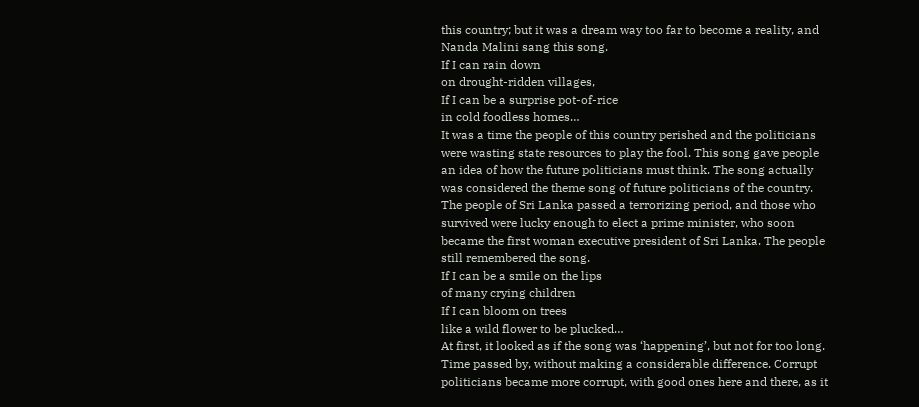this country; but it was a dream way too far to become a reality, and Nanda Malini sang this song.
If I can rain down
on drought-ridden villages,
If I can be a surprise pot-of-rice
in cold foodless homes…
It was a time the people of this country perished and the politicians were wasting state resources to play the fool. This song gave people an idea of how the future politicians must think. The song actually was considered the theme song of future politicians of the country. The people of Sri Lanka passed a terrorizing period, and those who survived were lucky enough to elect a prime minister, who soon became the first woman executive president of Sri Lanka. The people still remembered the song.
If I can be a smile on the lips
of many crying children
If I can bloom on trees
like a wild flower to be plucked…
At first, it looked as if the song was ‘happening’, but not for too long. Time passed by, without making a considerable difference. Corrupt politicians became more corrupt, with good ones here and there, as it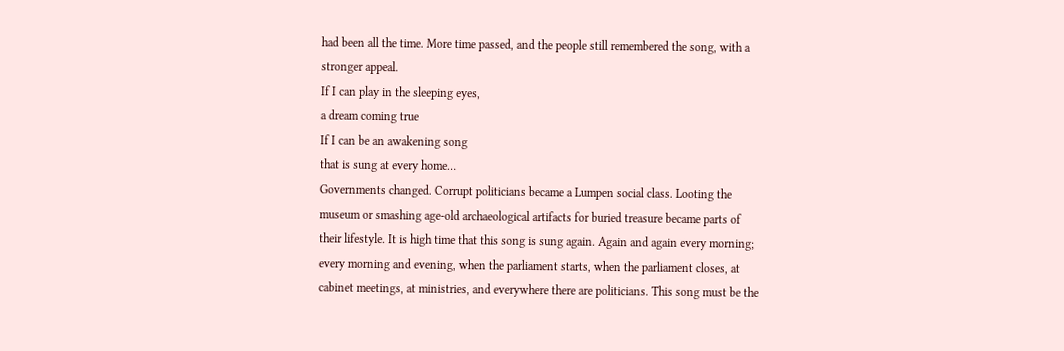had been all the time. More time passed, and the people still remembered the song, with a stronger appeal.
If I can play in the sleeping eyes,
a dream coming true
If I can be an awakening song
that is sung at every home…
Governments changed. Corrupt politicians became a Lumpen social class. Looting the museum or smashing age-old archaeological artifacts for buried treasure became parts of their lifestyle. It is high time that this song is sung again. Again and again every morning; every morning and evening, when the parliament starts, when the parliament closes, at cabinet meetings, at ministries, and everywhere there are politicians. This song must be the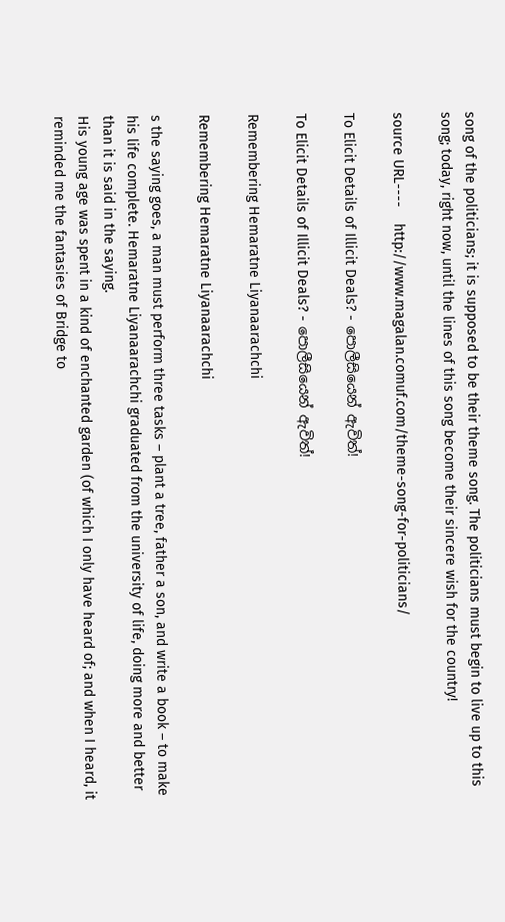song of the politicians; it is supposed to be their theme song. The politicians must begin to live up to this song; today, right now, until the lines of this song become their sincere wish for the country!

source URL----    http://www.magalan.comuf.com/theme-song-for-politicians/

To Elicit Details of Illicit Deals? - පොලීසියෙන් ඇවිත්!

To Elicit Details of Illicit Deals? - පොලීසියෙන් ඇවිත්!

Remembering Hemaratne Liyanaarachchi

Remembering Hemaratne Liyanaarachchi

s the saying goes, a man must perform three tasks – plant a tree, father a son, and write a book – to make his life complete. Hemaratne Liyanaarachchi graduated from the university of life, doing more and better than it is said in the saying.
His young age was spent in a kind of enchanted garden (of which I only have heard of; and when I heard, it reminded me the fantasies of Bridge to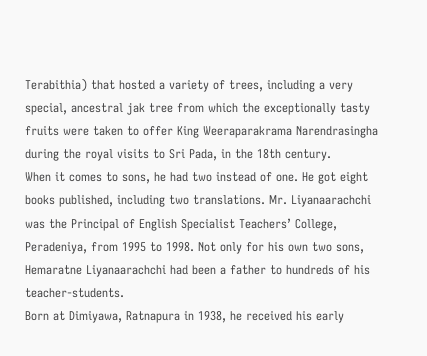Terabithia) that hosted a variety of trees, including a very special, ancestral jak tree from which the exceptionally tasty fruits were taken to offer King Weeraparakrama Narendrasingha during the royal visits to Sri Pada, in the 18th century.
When it comes to sons, he had two instead of one. He got eight books published, including two translations. Mr. Liyanaarachchi was the Principal of English Specialist Teachers’ College, Peradeniya, from 1995 to 1998. Not only for his own two sons, Hemaratne Liyanaarachchi had been a father to hundreds of his teacher-students.
Born at Dimiyawa, Ratnapura in 1938, he received his early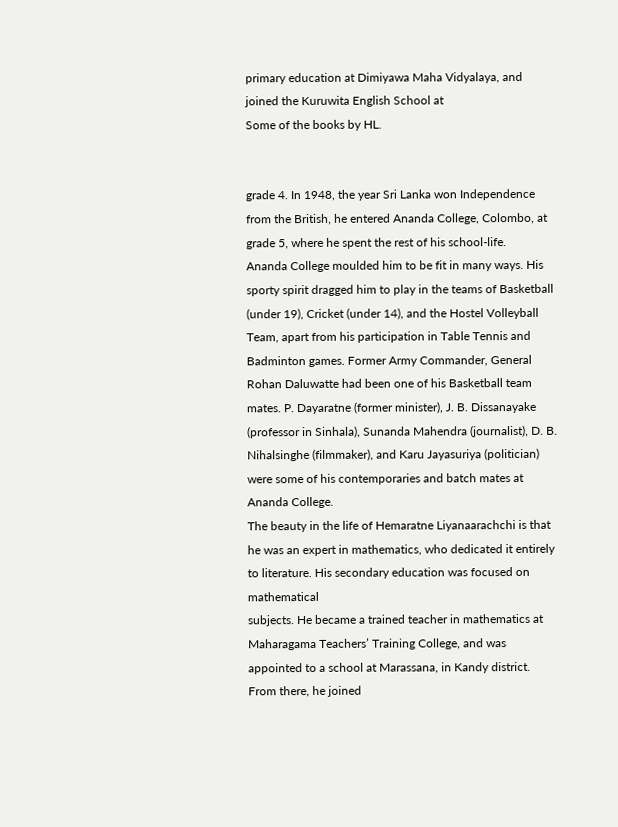primary education at Dimiyawa Maha Vidyalaya, and joined the Kuruwita English School at
Some of the books by HL.


grade 4. In 1948, the year Sri Lanka won Independence from the British, he entered Ananda College, Colombo, at grade 5, where he spent the rest of his school-life.
Ananda College moulded him to be fit in many ways. His sporty spirit dragged him to play in the teams of Basketball (under 19), Cricket (under 14), and the Hostel Volleyball Team, apart from his participation in Table Tennis and Badminton games. Former Army Commander, General Rohan Daluwatte had been one of his Basketball team mates. P. Dayaratne (former minister), J. B. Dissanayake (professor in Sinhala), Sunanda Mahendra (journalist), D. B. Nihalsinghe (filmmaker), and Karu Jayasuriya (politician) were some of his contemporaries and batch mates at Ananda College.
The beauty in the life of Hemaratne Liyanaarachchi is that he was an expert in mathematics, who dedicated it entirely to literature. His secondary education was focused on mathematical
subjects. He became a trained teacher in mathematics at Maharagama Teachers’ Training College, and was appointed to a school at Marassana, in Kandy district. From there, he joined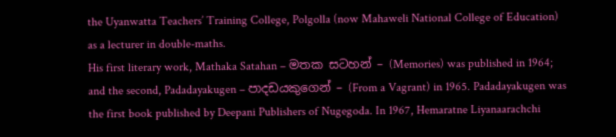the Uyanwatta Teachers’ Training College, Polgolla (now Mahaweli National College of Education) as a lecturer in double-maths.
His first literary work, Mathaka Satahan – මතක සටහන් – (Memories) was published in 1964; and the second, Padadayakugen – පාදඩයකුගෙන් – (From a Vagrant) in 1965. Padadayakugen was the first book published by Deepani Publishers of Nugegoda. In 1967, Hemaratne Liyanaarachchi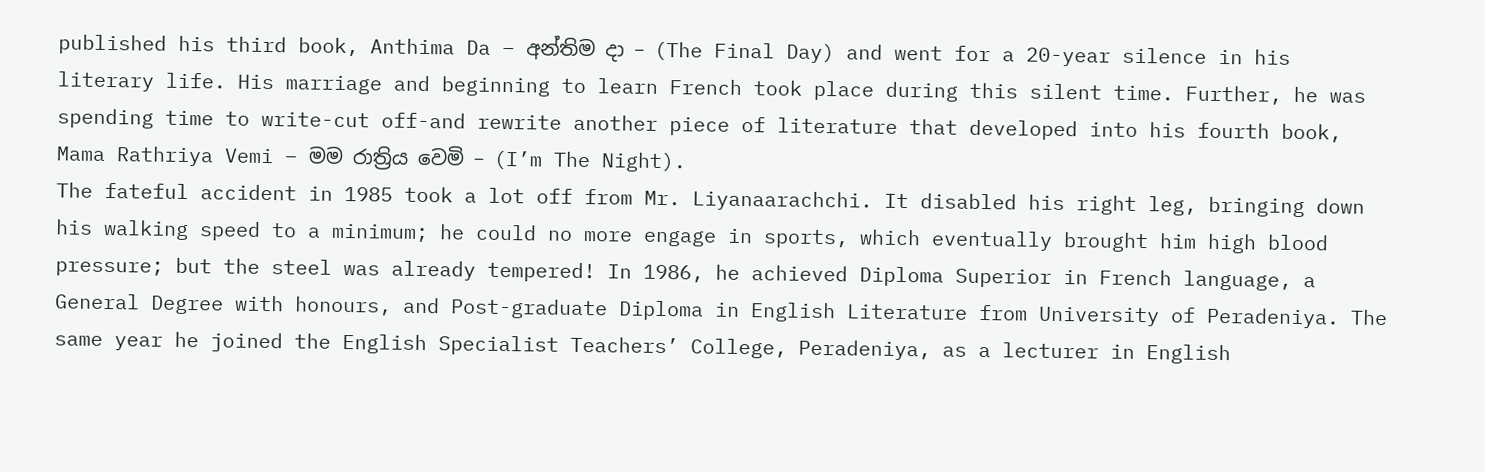published his third book, Anthima Da – අන්තිම දා – (The Final Day) and went for a 20-year silence in his literary life. His marriage and beginning to learn French took place during this silent time. Further, he was spending time to write-cut off-and rewrite another piece of literature that developed into his fourth book, Mama Rathriya Vemi – මම රාත්‍රිය වෙමි – (I’m The Night).
The fateful accident in 1985 took a lot off from Mr. Liyanaarachchi. It disabled his right leg, bringing down his walking speed to a minimum; he could no more engage in sports, which eventually brought him high blood pressure; but the steel was already tempered! In 1986, he achieved Diploma Superior in French language, a General Degree with honours, and Post-graduate Diploma in English Literature from University of Peradeniya. The same year he joined the English Specialist Teachers’ College, Peradeniya, as a lecturer in English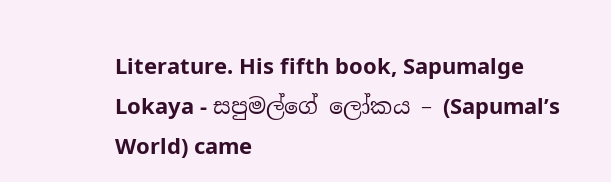Literature. His fifth book, Sapumalge Lokaya - සපුමල්ගේ ලෝකය – (Sapumal’s World) came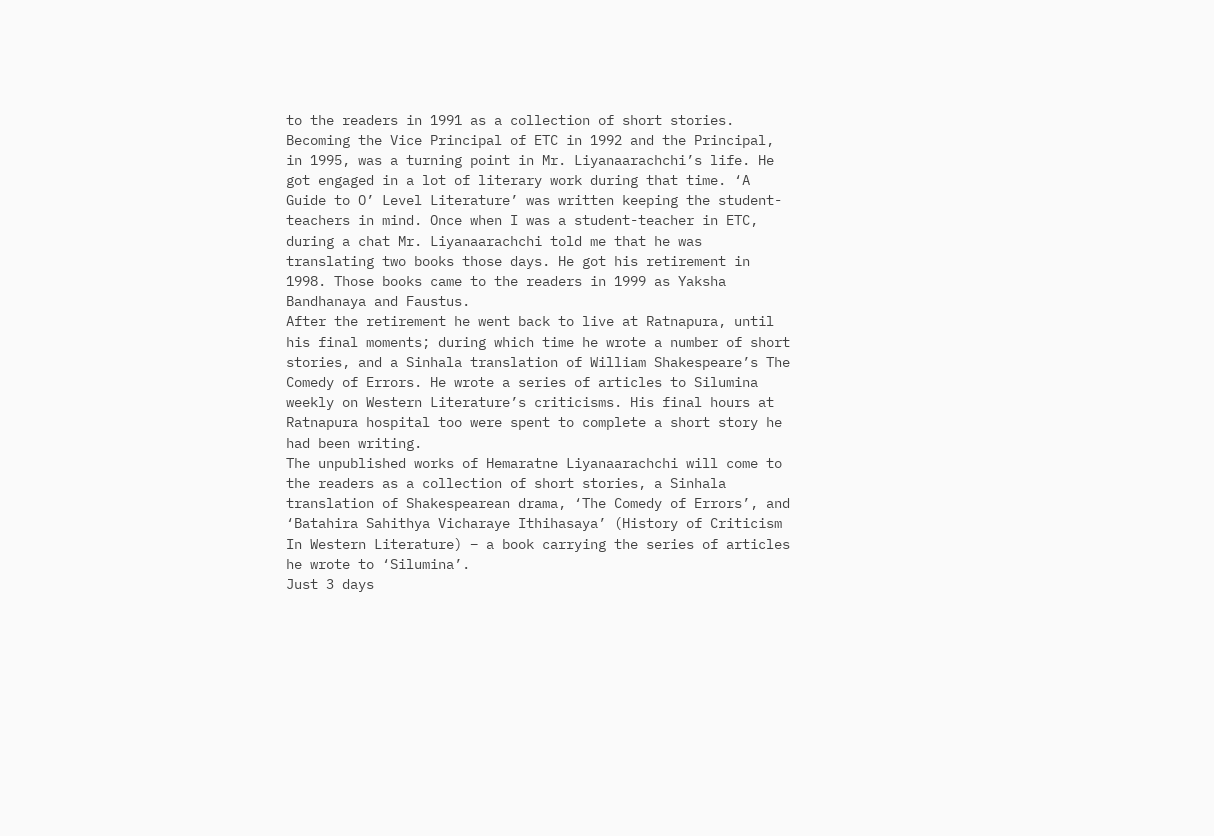to the readers in 1991 as a collection of short stories.
Becoming the Vice Principal of ETC in 1992 and the Principal, in 1995, was a turning point in Mr. Liyanaarachchi’s life. He got engaged in a lot of literary work during that time. ‘A Guide to O’ Level Literature’ was written keeping the student-teachers in mind. Once when I was a student-teacher in ETC, during a chat Mr. Liyanaarachchi told me that he was translating two books those days. He got his retirement in 1998. Those books came to the readers in 1999 as Yaksha Bandhanaya and Faustus.
After the retirement he went back to live at Ratnapura, until his final moments; during which time he wrote a number of short stories, and a Sinhala translation of William Shakespeare’s The Comedy of Errors. He wrote a series of articles to Silumina weekly on Western Literature’s criticisms. His final hours at Ratnapura hospital too were spent to complete a short story he had been writing.
The unpublished works of Hemaratne Liyanaarachchi will come to the readers as a collection of short stories, a Sinhala translation of Shakespearean drama, ‘The Comedy of Errors’, and ‘Batahira Sahithya Vicharaye Ithihasaya’ (History of Criticism In Western Literature) – a book carrying the series of articles he wrote to ‘Silumina’.
Just 3 days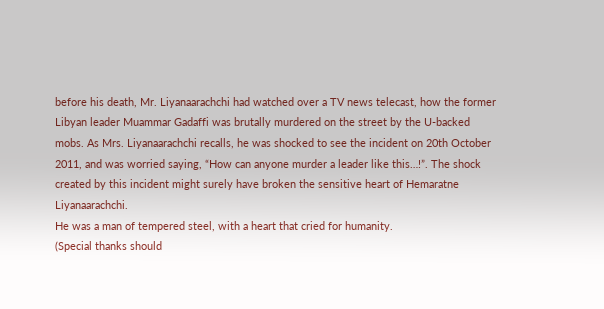before his death, Mr. Liyanaarachchi had watched over a TV news telecast, how the former Libyan leader Muammar Gadaffi was brutally murdered on the street by the U-backed mobs. As Mrs. Liyanaarachchi recalls, he was shocked to see the incident on 20th October 2011, and was worried saying, “How can anyone murder a leader like this…!”. The shock created by this incident might surely have broken the sensitive heart of Hemaratne Liyanaarachchi.
He was a man of tempered steel, with a heart that cried for humanity.
(Special thanks should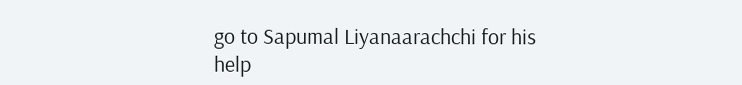go to Sapumal Liyanaarachchi for his help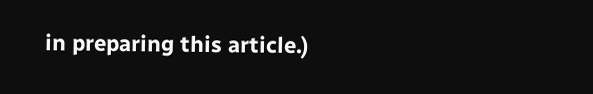in preparing this article.)